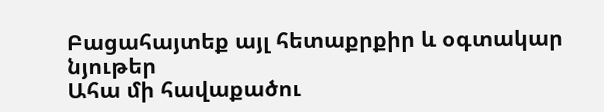Բացահայտեք այլ հետաքրքիր և օգտակար նյութեր
Ահա մի հավաքածու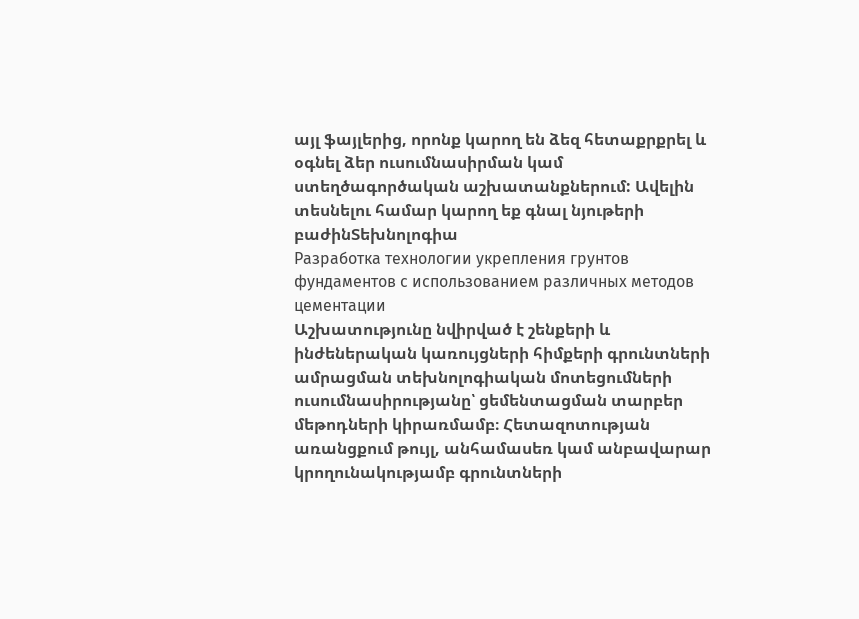այլ ֆայլերից, որոնք կարող են ձեզ հետաքրքրել և օգնել ձեր ուսումնասիրման կամ ստեղծագործական աշխատանքներում: Ավելին տեսնելու համար կարող եք գնալ նյութերի բաժինՏեխնոլոգիա
Разработка технологии укрепления грунтов фундаментов с использованием различных методов цементации
Աշխատությունը նվիրված է շենքերի և ինժեներական կառույցների հիմքերի գրունտների ամրացման տեխնոլոգիական մոտեցումների ուսումնասիրությանը՝ ցեմենտացման տարբեր մեթոդների կիրառմամբ։ Հետազոտության առանցքում թույլ, անհամասեռ կամ անբավարար կրողունակությամբ գրունտների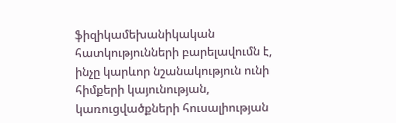ֆիզիկամեխանիկական հատկությունների բարելավումն է, ինչը կարևոր նշանակություն ունի հիմքերի կայունության, կառուցվածքների հուսալիության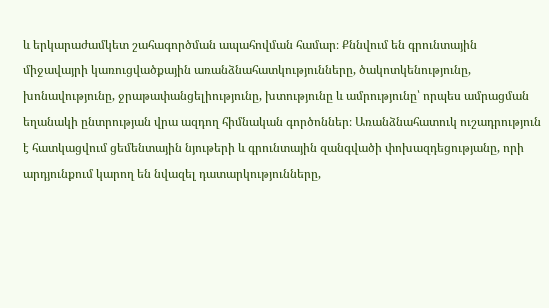և երկարաժամկետ շահագործման ապահովման համար։ Քննվում են գրունտային միջավայրի կառուցվածքային առանձնահատկությունները, ծակոտկենությունը, խոնավությունը, ջրաթափանցելիությունը, խտությունը և ամրությունը՝ որպես ամրացման եղանակի ընտրության վրա ազդող հիմնական գործոններ։ Առանձնահատուկ ուշադրություն է հատկացվում ցեմենտային նյութերի և գրունտային զանգվածի փոխազդեցությանը, որի արդյունքում կարող են նվազել դատարկությունները,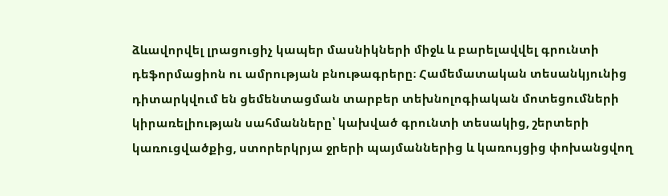ձևավորվել լրացուցիչ կապեր մասնիկների միջև և բարելավվել գրունտի դեֆորմացիոն ու ամրության բնութագրերը։ Համեմատական տեսանկյունից դիտարկվում են ցեմենտացման տարբեր տեխնոլոգիական մոտեցումների կիրառելիության սահմանները՝ կախված գրունտի տեսակից, շերտերի կառուցվածքից, ստորերկրյա ջրերի պայմաններից և կառույցից փոխանցվող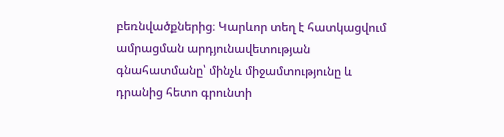բեռնվածքներից։ Կարևոր տեղ է հատկացվում ամրացման արդյունավետության գնահատմանը՝ մինչև միջամտությունը և դրանից հետո գրունտի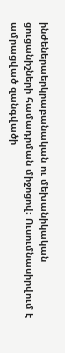ինժեներաերկրաբանական ու մեխանիկական ցուցանիշների համադրման միջոցով։ Ուսումնասիրվում է ամրացված զանգվածի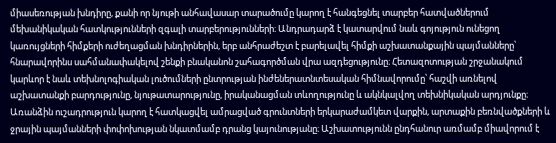միասեռության խնդիրը, քանի որ նյութի անհավասար տարածումը կարող է հանգեցնել տարբեր հատվածներում մեխանիկական հատկությունների զգալի տարբերությունների։ Անդրադարձ է կատարվում նաև գոյություն ունեցող կառույցների հիմքերի ուժեղացման խնդիրներին, երբ անհրաժեշտ է բարելավել հիմքի աշխատանքային պայմանները՝ հնարավորինս սահմանափակելով շենքի բնականոն շահագործման վրա ազդեցությունը։ Հետազոտության շրջանակում կարևոր է նաև տեխնոլոգիական լուծումների ընտրության ինժեներատնտեսական հիմնավորումը՝ հաշվի առնելով աշխատանքի բարդությունը, նյութատարությունը, իրականացման տևողությունը և ակնկալվող տեխնիկական արդյունքը։ Առանձին ուշադրություն կարող է հատկացվել ամրացված գրունտների երկարաժամկետ վարքին, արտաքին բեռնվածքների և ջրային պայմանների փոփոխության նկատմամբ դրանց կայունությանը։ Աշխատությունն ընդհանուր առմամբ միավորում է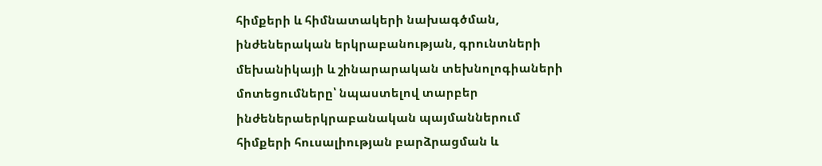հիմքերի և հիմնատակերի նախագծման, ինժեներական երկրաբանության, գրունտների մեխանիկայի և շինարարական տեխնոլոգիաների մոտեցումները՝ նպաստելով տարբեր ինժեներաերկրաբանական պայմաններում հիմքերի հուսալիության բարձրացման և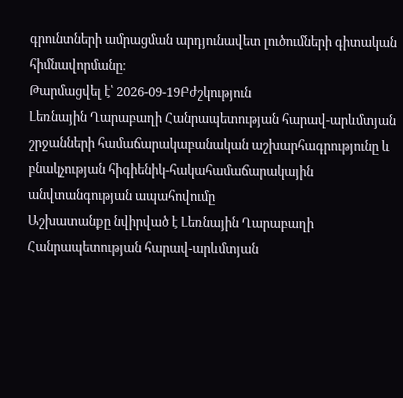գրունտների ամրացման արդյունավետ լուծումների գիտական հիմնավորմանը։
Թարմացվել է՝ 2026-09-19Բժշկություն
Լեռնային Ղարաբաղի Հանրապետության հարավ-արևմտյան շրջանների համաճարակաբանական աշխարհագրությունը և բնակչության հիգիենիկ-հակահամաճարակային անվտանգության ապահովումը
Աշխատանքը նվիրված է Լեռնային Ղարաբաղի Հանրապետության հարավ-արևմտյան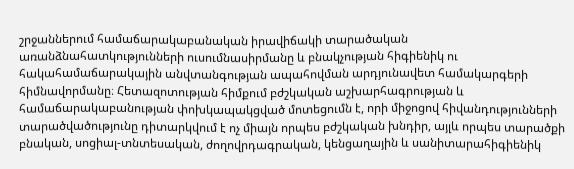շրջաններում համաճարակաբանական իրավիճակի տարածական առանձնահատկությունների ուսումնասիրմանը և բնակչության հիգիենիկ ու հակահամաճարակային անվտանգության ապահովման արդյունավետ համակարգերի հիմնավորմանը։ Հետազոտության հիմքում բժշկական աշխարհագրության և համաճարակաբանության փոխկապակցված մոտեցումն է, որի միջոցով հիվանդությունների տարածվածությունը դիտարկվում է ոչ միայն որպես բժշկական խնդիր, այլև որպես տարածքի բնական, սոցիալ-տնտեսական, ժողովրդագրական, կենցաղային և սանիտարահիգիենիկ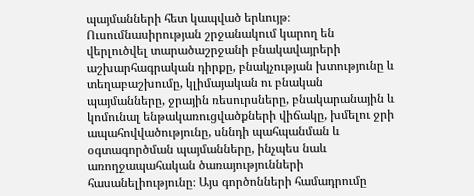պայմանների հետ կապված երևույթ։ Ուսումնասիրության շրջանակում կարող են վերլուծվել տարածաշրջանի բնակավայրերի աշխարհագրական դիրքը, բնակչության խտությունը և տեղաբաշխումը, կլիմայական ու բնական պայմանները, ջրային ռեսուրսները, բնակարանային և կոմունալ ենթակառուցվածքների վիճակը, խմելու ջրի ապահովվածությունը, սննդի պահպանման և օգտագործման պայմանները, ինչպես նաև առողջապահական ծառայությունների հասանելիությունը։ Այս գործոնների համադրումը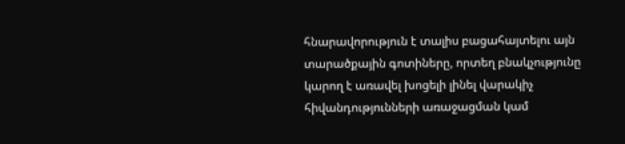հնարավորություն է տալիս բացահայտելու այն տարածքային գոտիները, որտեղ բնակչությունը կարող է առավել խոցելի լինել վարակիչ հիվանդությունների առաջացման կամ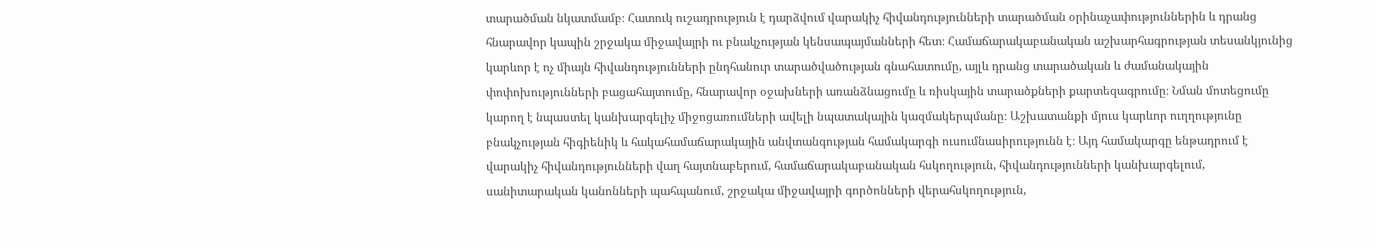տարածման նկատմամբ։ Հատուկ ուշադրություն է դարձվում վարակիչ հիվանդությունների տարածման օրինաչափություններին և դրանց հնարավոր կապին շրջակա միջավայրի ու բնակչության կենսապայմանների հետ։ Համաճարակաբանական աշխարհագրության տեսանկյունից կարևոր է ոչ միայն հիվանդությունների ընդհանուր տարածվածության գնահատումը, այլև դրանց տարածական և ժամանակային փոփոխությունների բացահայտումը, հնարավոր օջախների առանձնացումը և ռիսկային տարածքների քարտեզագրումը։ Նման մոտեցումը կարող է նպաստել կանխարգելիչ միջոցառումների ավելի նպատակային կազմակերպմանը։ Աշխատանքի մյուս կարևոր ուղղությունը բնակչության հիգիենիկ և հակահամաճարակային անվտանգության համակարգի ուսումնասիրությունն է։ Այդ համակարգը ենթադրում է վարակիչ հիվանդությունների վաղ հայտնաբերում, համաճարակաբանական հսկողություն, հիվանդությունների կանխարգելում, սանիտարական կանոնների պահպանում, շրջակա միջավայրի գործոնների վերահսկողություն,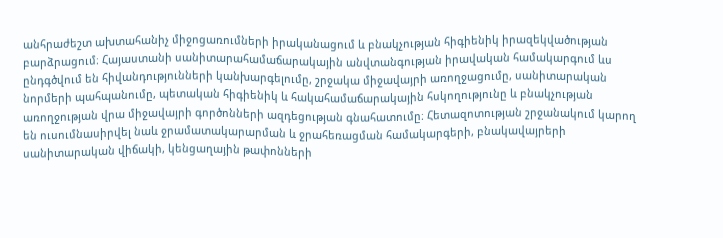անհրաժեշտ ախտահանիչ միջոցառումների իրականացում և բնակչության հիգիենիկ իրազեկվածության բարձրացում։ Հայաստանի սանիտարահամաճարակային անվտանգության իրավական համակարգում ևս ընդգծվում են հիվանդությունների կանխարգելումը, շրջակա միջավայրի առողջացումը, սանիտարական նորմերի պահպանումը, պետական հիգիենիկ և հակահամաճարակային հսկողությունը և բնակչության առողջության վրա միջավայրի գործոնների ազդեցության գնահատումը։ Հետազոտության շրջանակում կարող են ուսումնասիրվել նաև ջրամատակարարման և ջրահեռացման համակարգերի, բնակավայրերի սանիտարական վիճակի, կենցաղային թափոնների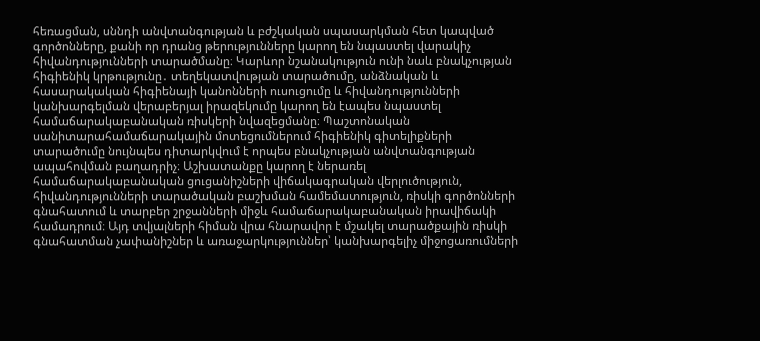հեռացման, սննդի անվտանգության և բժշկական սպասարկման հետ կապված գործոնները, քանի որ դրանց թերությունները կարող են նպաստել վարակիչ հիվանդությունների տարածմանը։ Կարևոր նշանակություն ունի նաև բնակչության հիգիենիկ կրթությունը․ տեղեկատվության տարածումը, անձնական և հասարակական հիգիենայի կանոնների ուսուցումը և հիվանդությունների կանխարգելման վերաբերյալ իրազեկումը կարող են էապես նպաստել համաճարակաբանական ռիսկերի նվազեցմանը։ Պաշտոնական սանիտարահամաճարակային մոտեցումներում հիգիենիկ գիտելիքների տարածումը նույնպես դիտարկվում է որպես բնակչության անվտանգության ապահովման բաղադրիչ։ Աշխատանքը կարող է ներառել համաճարակաբանական ցուցանիշների վիճակագրական վերլուծություն, հիվանդությունների տարածական բաշխման համեմատություն, ռիսկի գործոնների գնահատում և տարբեր շրջանների միջև համաճարակաբանական իրավիճակի համադրում։ Այդ տվյալների հիման վրա հնարավոր է մշակել տարածքային ռիսկի գնահատման չափանիշներ և առաջարկություններ՝ կանխարգելիչ միջոցառումների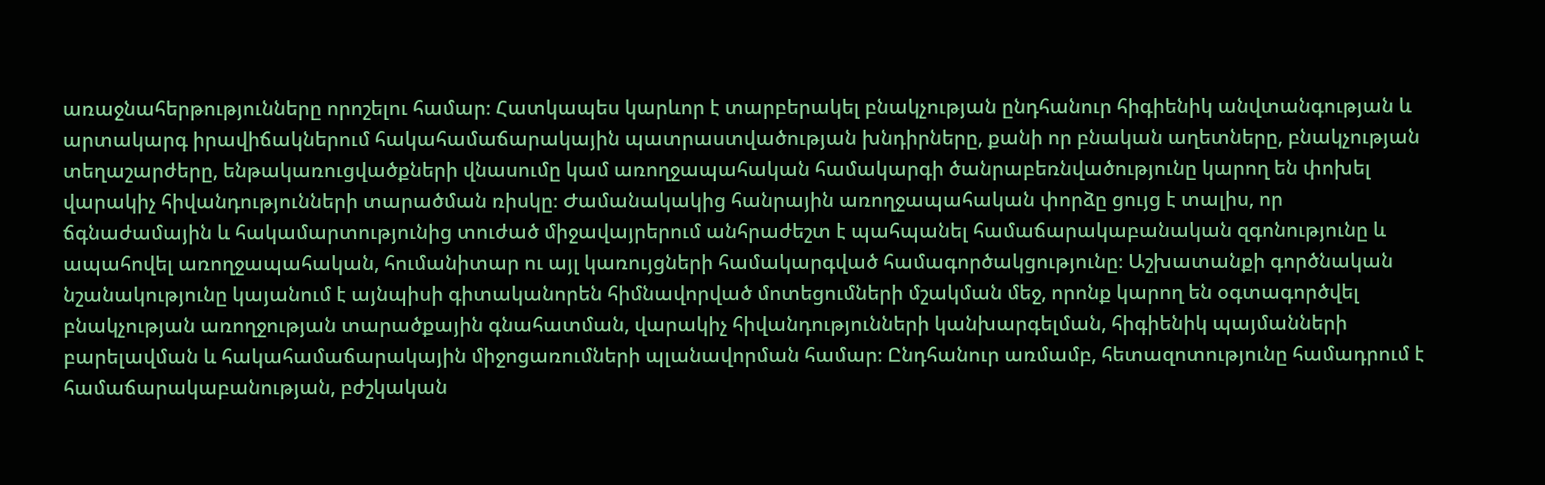առաջնահերթությունները որոշելու համար։ Հատկապես կարևոր է տարբերակել բնակչության ընդհանուր հիգիենիկ անվտանգության և արտակարգ իրավիճակներում հակահամաճարակային պատրաստվածության խնդիրները, քանի որ բնական աղետները, բնակչության տեղաշարժերը, ենթակառուցվածքների վնասումը կամ առողջապահական համակարգի ծանրաբեռնվածությունը կարող են փոխել վարակիչ հիվանդությունների տարածման ռիսկը։ Ժամանակակից հանրային առողջապահական փորձը ցույց է տալիս, որ ճգնաժամային և հակամարտությունից տուժած միջավայրերում անհրաժեշտ է պահպանել համաճարակաբանական զգոնությունը և ապահովել առողջապահական, հումանիտար ու այլ կառույցների համակարգված համագործակցությունը։ Աշխատանքի գործնական նշանակությունը կայանում է այնպիսի գիտականորեն հիմնավորված մոտեցումների մշակման մեջ, որոնք կարող են օգտագործվել բնակչության առողջության տարածքային գնահատման, վարակիչ հիվանդությունների կանխարգելման, հիգիենիկ պայմանների բարելավման և հակահամաճարակային միջոցառումների պլանավորման համար։ Ընդհանուր առմամբ, հետազոտությունը համադրում է համաճարակաբանության, բժշկական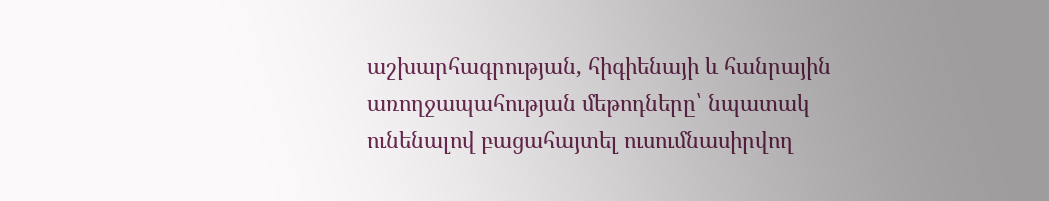աշխարհագրության, հիգիենայի և հանրային առողջապահության մեթոդները՝ նպատակ ունենալով բացահայտել ուսումնասիրվող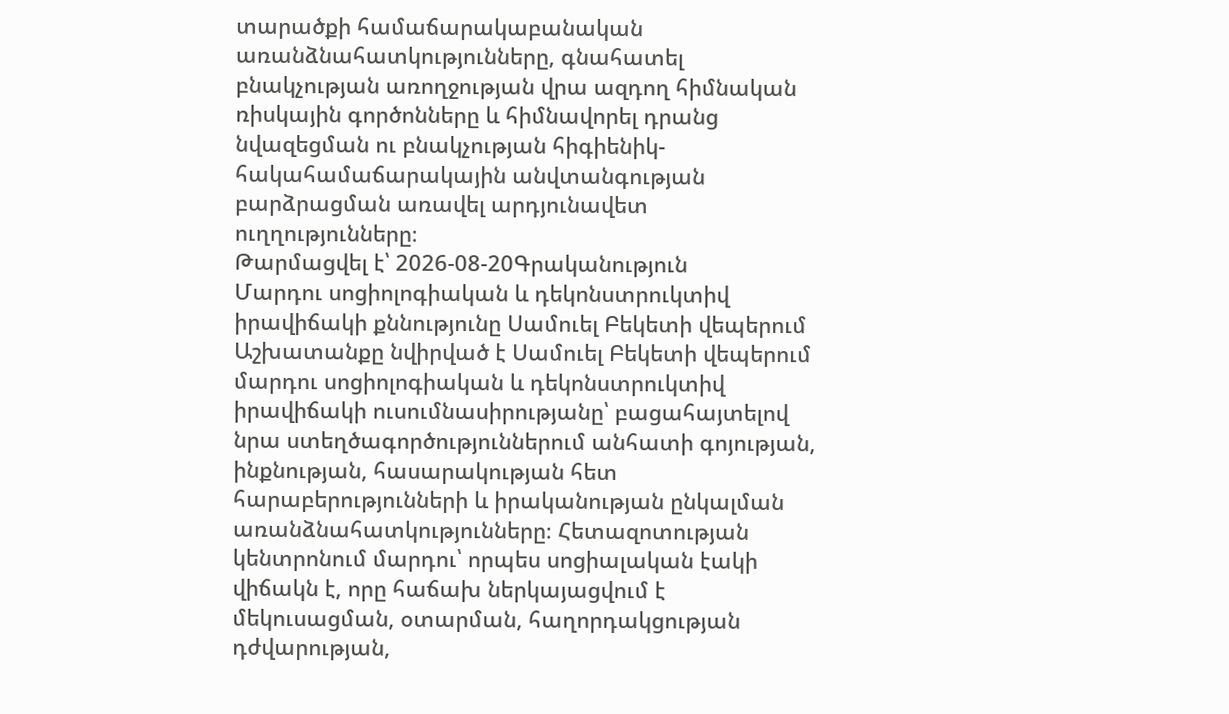տարածքի համաճարակաբանական առանձնահատկությունները, գնահատել բնակչության առողջության վրա ազդող հիմնական ռիսկային գործոնները և հիմնավորել դրանց նվազեցման ու բնակչության հիգիենիկ-հակահամաճարակային անվտանգության բարձրացման առավել արդյունավետ ուղղությունները։
Թարմացվել է՝ 2026-08-20Գրականություն
Մարդու սոցիոլոգիական և դեկոնստրուկտիվ իրավիճակի քննությունը Սամուել Բեկետի վեպերում
Աշխատանքը նվիրված է Սամուել Բեկետի վեպերում մարդու սոցիոլոգիական և դեկոնստրուկտիվ իրավիճակի ուսումնասիրությանը՝ բացահայտելով նրա ստեղծագործություններում անհատի գոյության, ինքնության, հասարակության հետ հարաբերությունների և իրականության ընկալման առանձնահատկությունները։ Հետազոտության կենտրոնում մարդու՝ որպես սոցիալական էակի վիճակն է, որը հաճախ ներկայացվում է մեկուսացման, օտարման, հաղորդակցության դժվարության,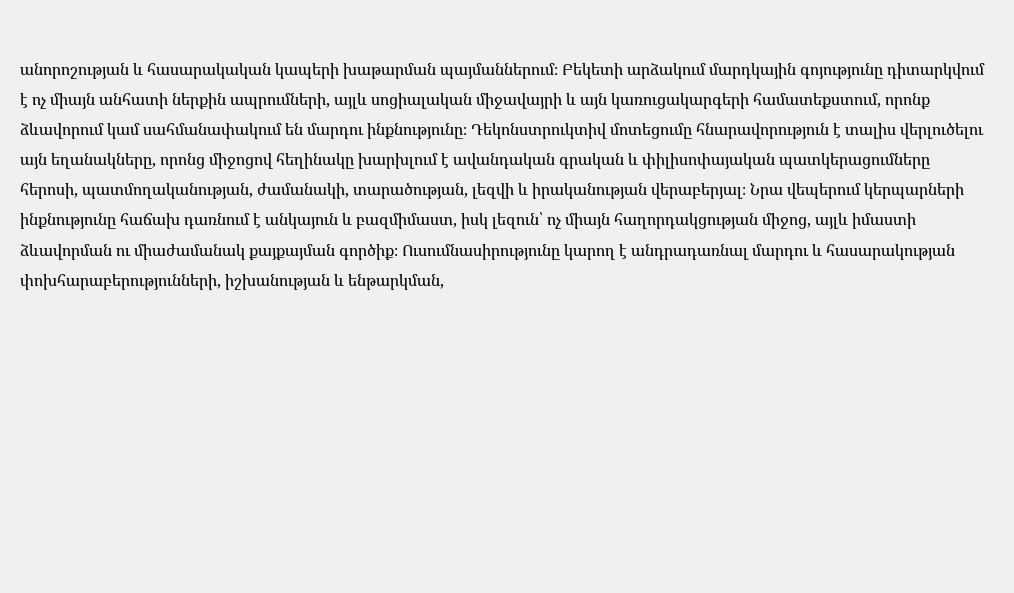անորոշության և հասարակական կապերի խաթարման պայմաններում։ Բեկետի արձակում մարդկային գոյությունը դիտարկվում է ոչ միայն անհատի ներքին ապրումների, այլև սոցիալական միջավայրի և այն կառուցակարգերի համատեքստում, որոնք ձևավորում կամ սահմանափակում են մարդու ինքնությունը։ Դեկոնստրուկտիվ մոտեցումը հնարավորություն է տալիս վերլուծելու այն եղանակները, որոնց միջոցով հեղինակը խարխլում է ավանդական գրական և փիլիսոփայական պատկերացումները հերոսի, պատմողականության, ժամանակի, տարածության, լեզվի և իրականության վերաբերյալ։ Նրա վեպերում կերպարների ինքնությունը հաճախ դառնում է անկայուն և բազմիմաստ, իսկ լեզուն՝ ոչ միայն հաղորդակցության միջոց, այլև իմաստի ձևավորման ու միաժամանակ քայքայման գործիք։ Ուսումնասիրությունը կարող է անդրադառնալ մարդու և հասարակության փոխհարաբերությունների, իշխանության և ենթարկման,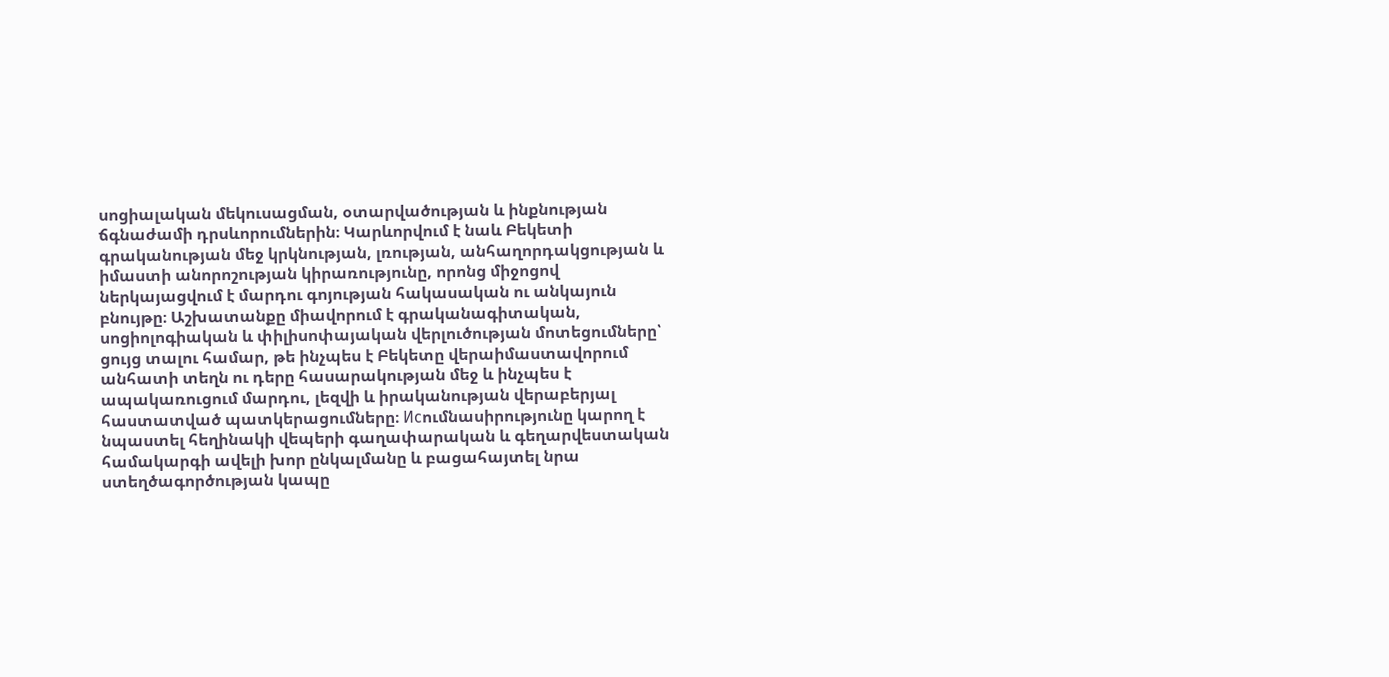սոցիալական մեկուսացման, օտարվածության և ինքնության ճգնաժամի դրսևորումներին։ Կարևորվում է նաև Բեկետի գրականության մեջ կրկնության, լռության, անհաղորդակցության և իմաստի անորոշության կիրառությունը, որոնց միջոցով ներկայացվում է մարդու գոյության հակասական ու անկայուն բնույթը։ Աշխատանքը միավորում է գրականագիտական, սոցիոլոգիական և փիլիսոփայական վերլուծության մոտեցումները՝ ցույց տալու համար, թե ինչպես է Բեկետը վերաիմաստավորում անհատի տեղն ու դերը հասարակության մեջ և ինչպես է ապակառուցում մարդու, լեզվի և իրականության վերաբերյալ հաստատված պատկերացումները։ Исումնասիրությունը կարող է նպաստել հեղինակի վեպերի գաղափարական և գեղարվեստական համակարգի ավելի խոր ընկալմանը և բացահայտել նրա ստեղծագործության կապը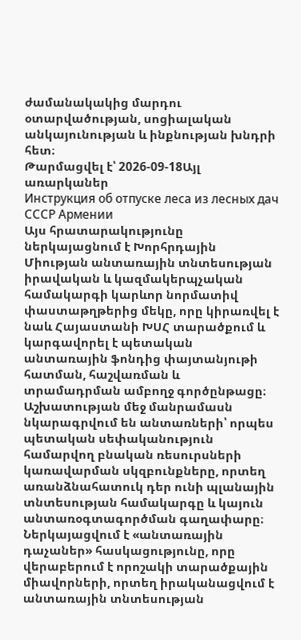ժամանակակից մարդու օտարվածության, սոցիալական անկայունության և ինքնության խնդրի հետ։
Թարմացվել է՝ 2026-09-18Այլ առարկաներ
Инструкция об отпуске леса из лесных дач СССР Армении
Այս հրատարակությունը ներկայացնում է Խորհրդային Միության անտառային տնտեսության իրավական և կազմակերպչական համակարգի կարևոր նորմատիվ փաստաթղթերից մեկը, որը կիրառվել է նաև Հայաստանի ԽՍՀ տարածքում և կարգավորել է պետական անտառային ֆոնդից փայտանյութի հատման, հաշվառման և տրամադրման ամբողջ գործընթացը։ Աշխատության մեջ մանրամասն նկարագրվում են անտառների՝ որպես պետական սեփականություն համարվող բնական ռեսուրսների կառավարման սկզբունքները, որտեղ առանձնահատուկ դեր ունի պլանային տնտեսության համակարգը և կայուն անտառօգտագործման գաղափարը։ Ներկայացվում է «անտառային դաչաներ» հասկացությունը, որը վերաբերում է որոշակի տարածքային միավորների, որտեղ իրականացվում է անտառային տնտեսության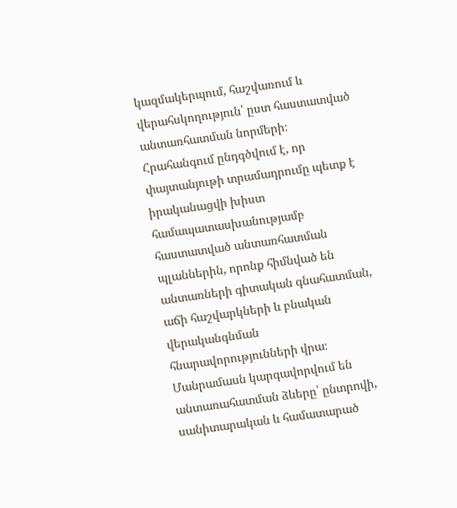կազմակերպում, հաշվառում և վերահսկողություն՝ ըստ հաստատված անտառհատման նորմերի։ Հրահանգում ընդգծվում է, որ փայտանյութի տրամադրումը պետք է իրականացվի խիստ համապատասխանությամբ հաստատված անտառհատման պլաններին, որոնք հիմնված են անտառների գիտական գնահատման, աճի հաշվարկների և բնական վերականգնման հնարավորությունների վրա։ Մանրամասն կարգավորվում են անտառահատման ձևերը՝ ընտրովի, սանիտարական և համատարած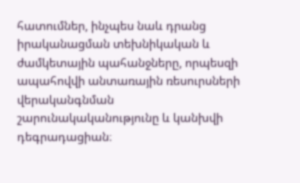հատումներ, ինչպես նաև դրանց իրականացման տեխնիկական և ժամկետային պահանջները, որպեսզի ապահովվի անտառային ռեսուրսների վերականգնման շարունակականությունը և կանխվի դեգրադացիան։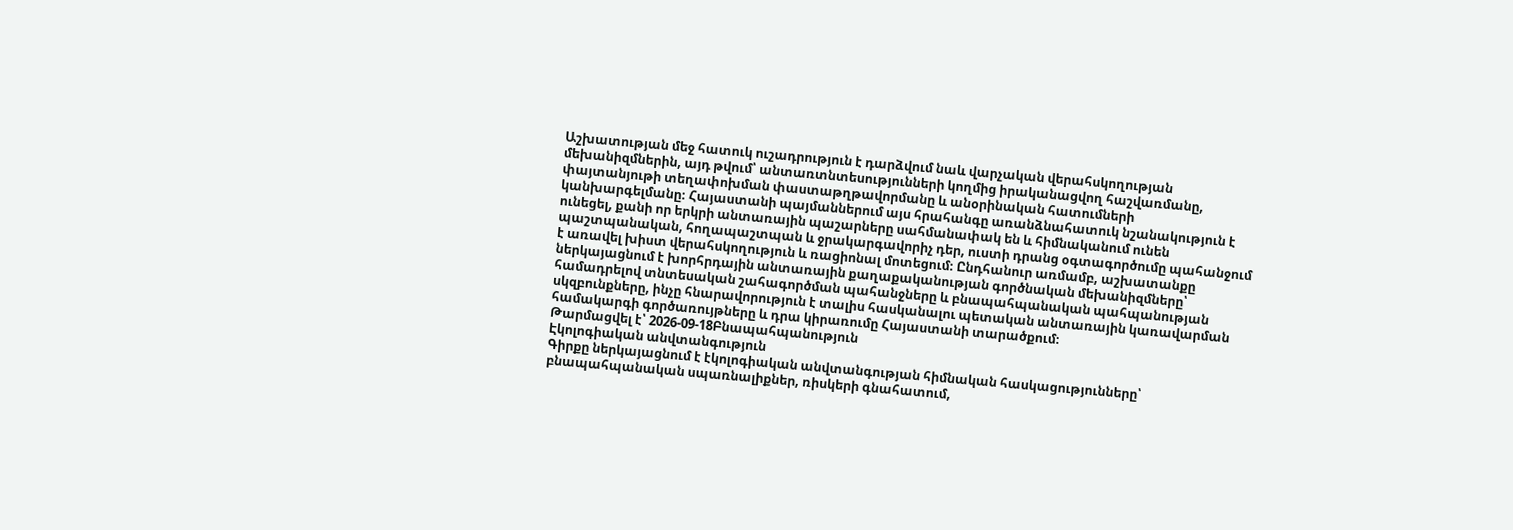Աշխատության մեջ հատուկ ուշադրություն է դարձվում նաև վարչական վերահսկողության մեխանիզմներին, այդ թվում՝ անտառտնտեսությունների կողմից իրականացվող հաշվառմանը, փայտանյութի տեղափոխման փաստաթղթավորմանը և անօրինական հատումների կանխարգելմանը։ Հայաստանի պայմաններում այս հրահանգը առանձնահատուկ նշանակություն է ունեցել, քանի որ երկրի անտառային պաշարները սահմանափակ են և հիմնականում ունեն պաշտպանական, հողապաշտպան և ջրակարգավորիչ դեր, ուստի դրանց օգտագործումը պահանջում է առավել խիստ վերահսկողություն և ռացիոնալ մոտեցում։ Ընդհանուր առմամբ, աշխատանքը ներկայացնում է խորհրդային անտառային քաղաքականության գործնական մեխանիզմները՝ համադրելով տնտեսական շահագործման պահանջները և բնապահպանական պահպանության սկզբունքները, ինչը հնարավորություն է տալիս հասկանալու պետական անտառային կառավարման համակարգի գործառույթները և դրա կիրառումը Հայաստանի տարածքում։
Թարմացվել է՝ 2026-09-18Բնապահպանություն
Էկոլոգիական անվտանգություն
Գիրքը ներկայացնում է էկոլոգիական անվտանգության հիմնական հասկացությունները՝ բնապահպանական սպառնալիքներ, ռիսկերի գնահատում,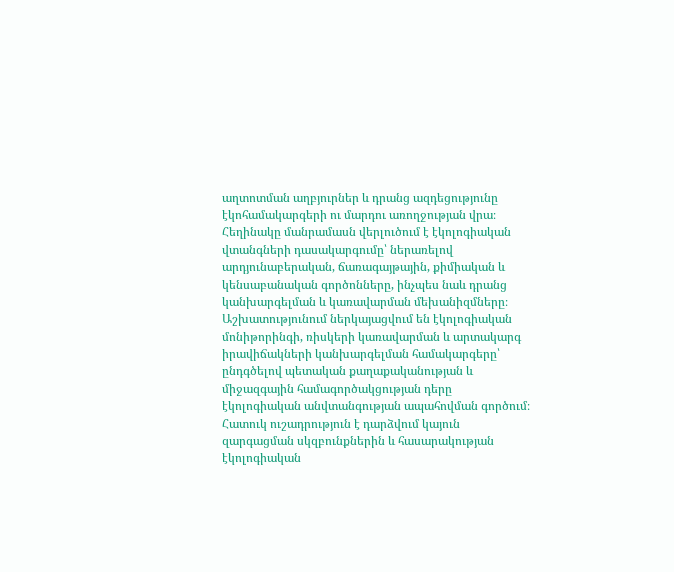աղտոտման աղբյուրներ և դրանց ազդեցությունը էկոհամակարգերի ու մարդու առողջության վրա։ Հեղինակը մանրամասն վերլուծում է էկոլոգիական վտանգների դասակարգումը՝ ներառելով արդյունաբերական, ճառագայթային, քիմիական և կենսաբանական գործոնները, ինչպես նաև դրանց կանխարգելման և կառավարման մեխանիզմները։ Աշխատությունում ներկայացվում են էկոլոգիական մոնիթորինգի, ռիսկերի կառավարման և արտակարգ իրավիճակների կանխարգելման համակարգերը՝ ընդգծելով պետական քաղաքականության և միջազգային համագործակցության դերը էկոլոգիական անվտանգության ապահովման գործում։ Հատուկ ուշադրություն է դարձվում կայուն զարգացման սկզբունքներին և հասարակության էկոլոգիական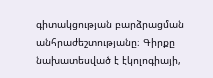գիտակցության բարձրացման անհրաժեշտությանը։ Գիրքը նախատեսված է էկոլոգիայի,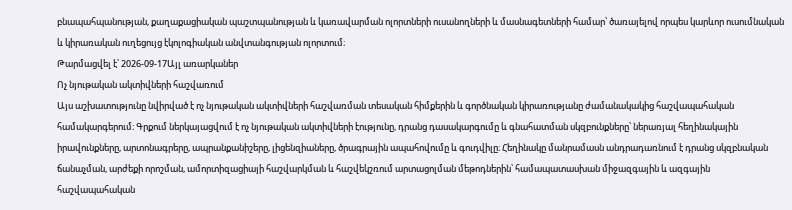բնապահպանության, քաղաքացիական պաշտպանության և կառավարման ոլորտների ուսանողների և մասնագետների համար՝ ծառայելով որպես կարևոր ուսումնական և կիրառական ուղեցույց էկոլոգիական անվտանգության ոլորտում։
Թարմացվել է՝ 2026-09-17Այլ առարկաներ
Ոչ նյութական ակտիվների հաշվառում
Այս աշխատությունը նվիրված է ոչ նյութական ակտիվների հաշվառման տեսական հիմքերին և գործնական կիրառությանը ժամանակակից հաշվապահական համակարգերում։ Գրքում ներկայացվում է ոչ նյութական ակտիվների էությունը, դրանց դասակարգումը և գնահատման սկզբունքները՝ ներառյալ հեղինակային իրավունքները, արտոնագրերը, ապրանքանիշերը, լիցենզիաները, ծրագրային ապահովումը և գուդվիլը։ Հեղինակը մանրամասն անդրադառնում է դրանց սկզբնական ճանաչման, արժեքի որոշման, ամորտիզացիայի հաշվարկման և հաշվեկշռում արտացոլման մեթոդներին՝ համապատասխան միջազգային և ազգային հաշվապահական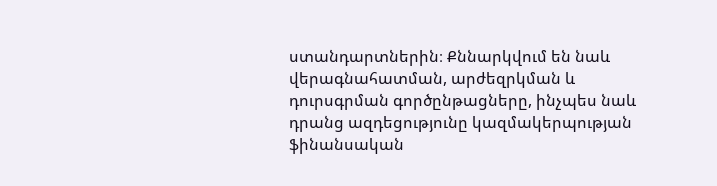ստանդարտներին։ Քննարկվում են նաև վերագնահատման, արժեզրկման և դուրսգրման գործընթացները, ինչպես նաև դրանց ազդեցությունը կազմակերպության ֆինանսական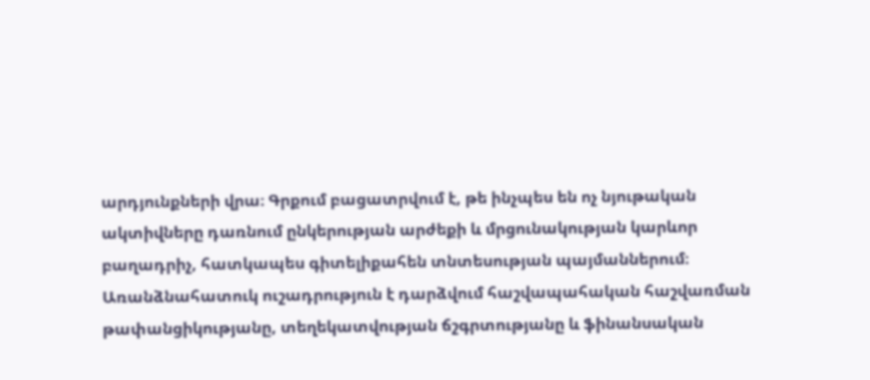արդյունքների վրա։ Գրքում բացատրվում է, թե ինչպես են ոչ նյութական ակտիվները դառնում ընկերության արժեքի և մրցունակության կարևոր բաղադրիչ, հատկապես գիտելիքահեն տնտեսության պայմաններում։ Առանձնահատուկ ուշադրություն է դարձվում հաշվապահական հաշվառման թափանցիկությանը, տեղեկատվության ճշգրտությանը և ֆինանսական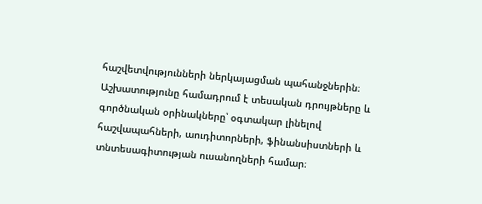հաշվետվությունների ներկայացման պահանջներին։ Աշխատությունը համադրում է տեսական դրույթները և գործնական օրինակները՝ օգտակար լինելով հաշվապահների, աուդիտորների, ֆինանսիստների և տնտեսագիտության ուսանողների համար։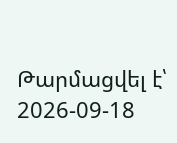Թարմացվել է՝ 2026-09-18